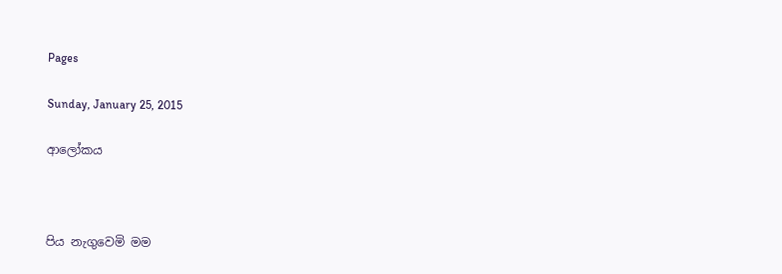Pages

Sunday, January 25, 2015

ආලෝකය



පිය නැගුවෙමි මම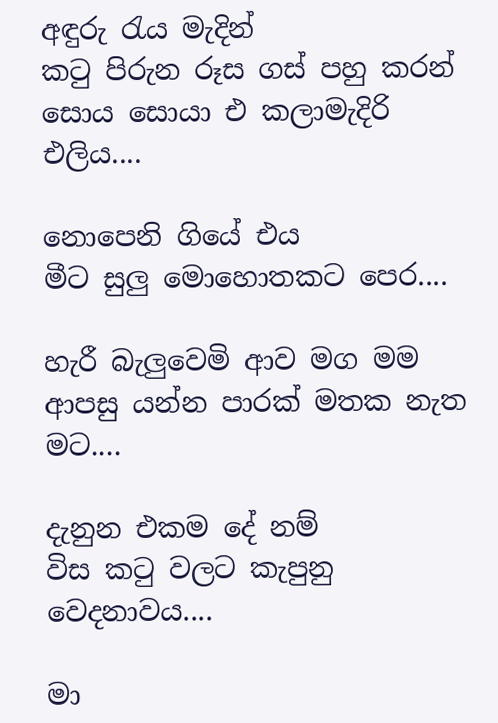අඳුරු රැය මැදින්
කටු පිරුන රූස ගස් පහු කරන්
සොය සොයා එ කලාමැදිරි එලිය....

නොපෙනි ගියේ එය
මීට සුලු මොහොතකට පෙර....

හැරී බැලුවෙමි ආව මග මම
ආපසු යන්න පාරක් මතක නැත මට....

දැනුන එකම දේ නම්
විස කටු වලට කැපුනු වෙදනාවය....

මා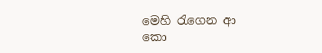මෙහි රැගෙන ආ
කො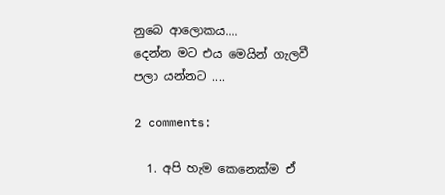නුබෙ ආලොකය....
දෙන්න මට එය මෙයින් ගැලවී
පලා යන්නට ....

2 comments:

  1. අපි හැම කෙනෙක්ම ඒ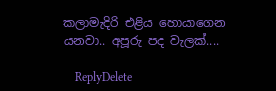කලාමැදිරි එළිය හොයාගෙන යනවා.. අපූරු පද වැලක්....

    ReplyDelete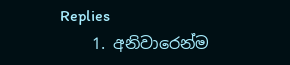Replies
    1. අනිවාරෙන්ම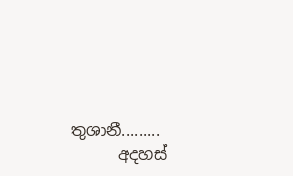තුශානී.........
      අදහස්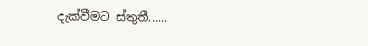දැක්වීමට ස්තුතී......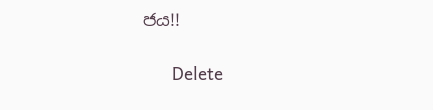ජය!!

      Delete